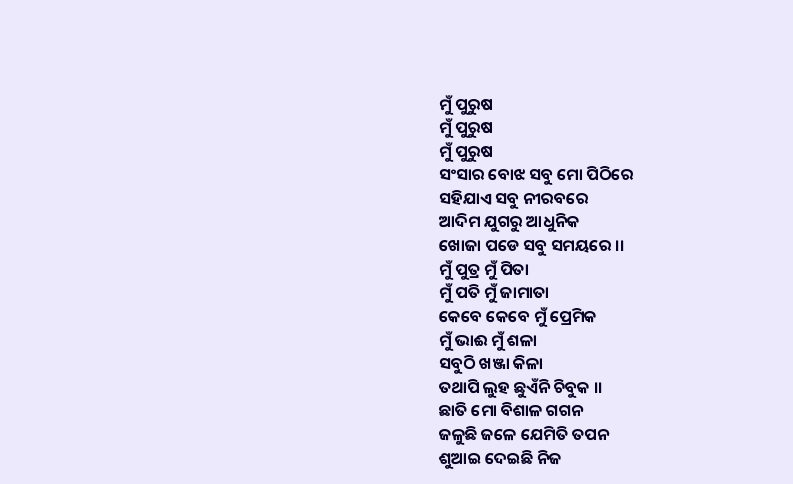ମୁଁ ପୁରୁଷ
ମୁଁ ପୁରୁଷ
ମୁଁ ପୁରୁଷ
ସଂସାର ବୋଝ ସବୁ ମୋ ପିଠିରେ
ସହିଯାଏ ସବୁ ନୀରବରେ
ଆଦିମ ଯୁଗରୁ ଆଧୁନିକ
ଖୋଜା ପଡେ ସବୁ ସମୟରେ ।।
ମୁଁ ପୁତ୍ର ମୁଁ ପିତା
ମୁଁ ପତି ମୁଁ ଜାମାତା
କେବେ କେବେ ମୁଁ ପ୍ରେମିକ
ମୁଁ ଭାଈ ମୁଁ ଶଳା
ସବୁଠି ଖଞ୍ଜା କିଳା
ତଥାପି ଲୁହ ଛୁଏଁନି ଚିବୁକ ।।
ଛାତି ମୋ ବିଶାଳ ଗଗନ
ଜଳୁଛି ଜଳେ ଯେମିତି ତପନ
ଶୁଆଇ ଦେଇଛି ନିଜ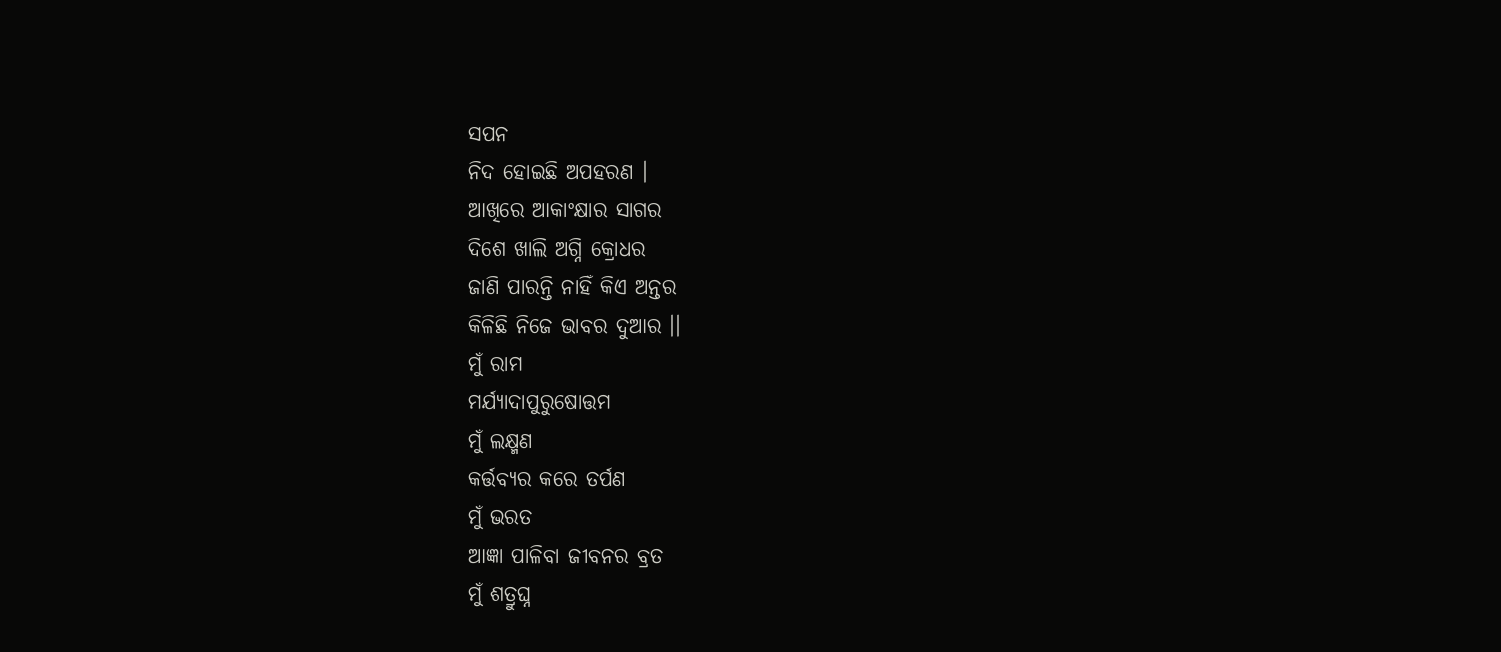ସପନ
ନିଦ ହୋଇଛି ଅପହରଣ ।
ଆଖିରେ ଆକାଂକ୍ଷାର ସାଗର
ଦିଶେ ଖାଲି ଅଗ୍ନି କ୍ରୋଧର
ଜାଣି ପାରନ୍ତି ନାହିଁ କିଏ ଅନ୍ତର
କିଳିଛି ନିଜେ ଭାବର ଦୁଆର ।।
ମୁଁ ରାମ
ମର୍ଯ୍ୟାଦାପୁରୁଷୋତ୍ତମ
ମୁଁ ଲକ୍ଷ୍ମଣ
କର୍ତ୍ତବ୍ୟର କରେ ତର୍ପଣ
ମୁଁ ଭରତ
ଆଜ୍ଞା ପାଳିବା ଜୀବନର ବ୍ରତ
ମୁଁ ଶତ୍ରୁଘ୍ନ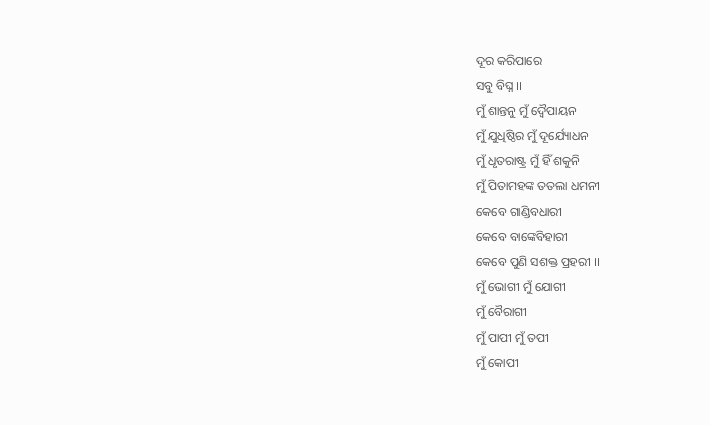ଦୂର କରିପାରେ
ସବୁ ବିଘ୍ନ ।।
ମୁଁ ଶାନ୍ତନୁ ମୁଁ ଦ୍ଵୈପାୟନ
ମୁଁ ଯୁଧିଷ୍ଠିର ମୁଁ ଦୂର୍ଯ୍ୟୋଧନ
ମୁଁ ଧୃତରାଷ୍ଟ୍ର ମୁଁ ହିଁ ଶକୁନି
ମୁଁ ପିତାମହଙ୍କ ତତଲା ଧମନୀ
କେବେ ଗାଣ୍ଡିବଧାରୀ
କେବେ ବାଙ୍କେବିହାରୀ
କେବେ ପୁଣି ସଶକ୍ତ ପ୍ରହରୀ ।।
ମୁଁ ଭୋଗୀ ମୁଁ ଯୋଗୀ
ମୁଁ ବୈରାଗୀ
ମୁଁ ପାପୀ ମୁଁ ତପୀ
ମୁଁ କୋପୀ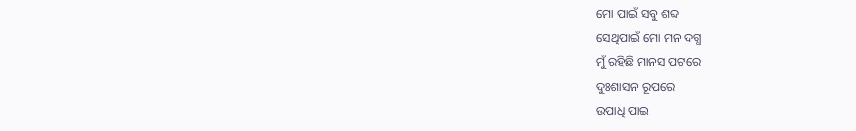ମୋ ପାଇଁ ସବୁ ଶବ୍ଦ
ସେଥିପାଇଁ ମୋ ମନ ଦଗ୍ଧ
ମୁଁ ରହିଛି ମାନସ ପଟରେ
ଦୁଃଶାସନ ରୂପରେ
ଉପାଧି ପାଇ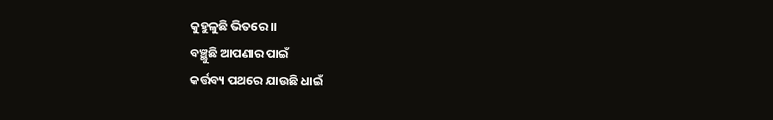କୁହୁଳୁଛି ଭିତରେ ।।
ବଞ୍ଛୁଛି ଆପଣାର ପାଇଁ
କର୍ତ୍ତବ୍ୟ ପଥରେ ଯାଉଛି ଧାଇଁ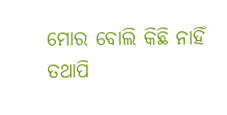ମୋର ବୋଲି କିଛି ନାହିଁ
ତଥାପି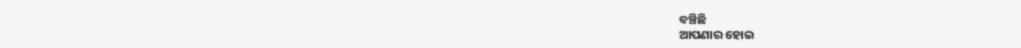ବଞ୍ଚିଛି
ଆପଣାର ହୋଇ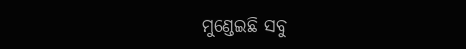ମୁଣ୍ଡେଇଛି ସବୁ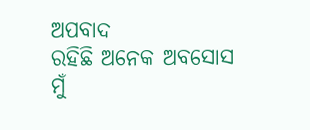ଅପବାଦ
ରହିଛି ଅନେକ ଅବସୋସ
ମୁଁ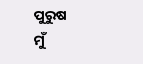ପୁରୁଷ
ମୁଁ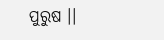ପୁରୁଷ ।।